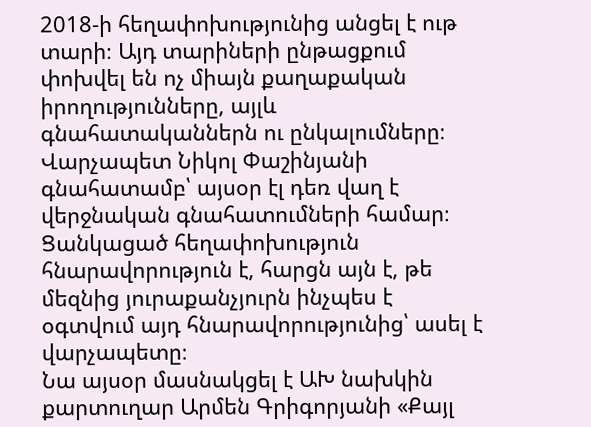2018-ի հեղափոխությունից անցել է ութ տարի։ Այդ տարիների ընթացքում փոխվել են ոչ միայն քաղաքական իրողությունները, այլև գնահատականներն ու ընկալումները։ Վարչապետ Նիկոլ Փաշինյանի գնահատամբ՝ այսօր էլ դեռ վաղ է վերջնական գնահատումների համար։ Ցանկացած հեղափոխություն հնարավորություն է, հարցն այն է, թե մեզնից յուրաքանչյուրն ինչպես է օգտվում այդ հնարավորությունից՝ ասել է վարչապետը։
Նա այսօր մասնակցել է ԱԽ նախկին քարտուղար Արմեն Գրիգորյանի «Քայլ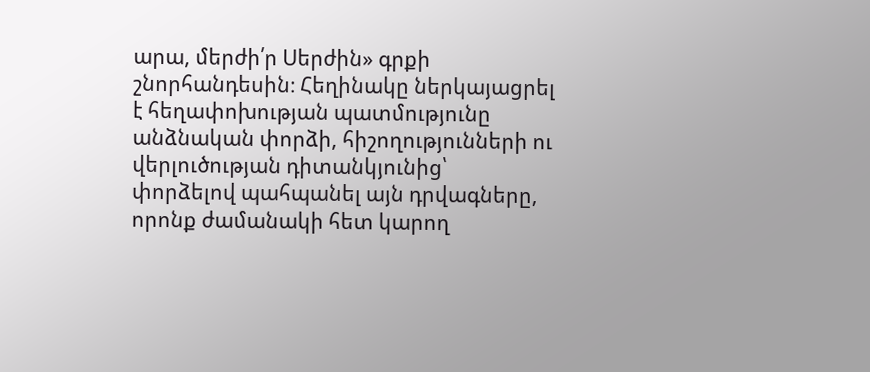արա, մերժի՛ր Սերժին» գրքի շնորհանդեսին։ Հեղինակը ներկայացրել է հեղափոխության պատմությունը անձնական փորձի, հիշողությունների ու վերլուծության դիտանկյունից՝ փորձելով պահպանել այն դրվագները, որոնք ժամանակի հետ կարող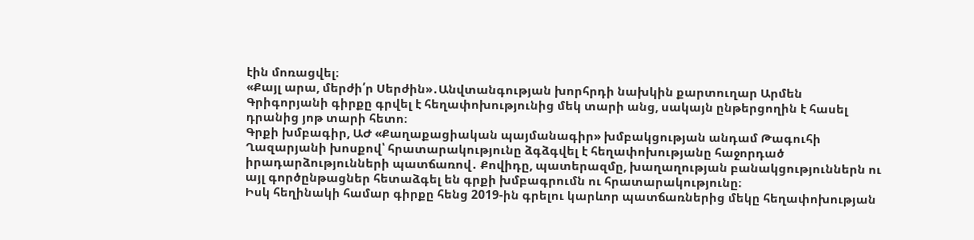էին մոռացվել։
«Քայլ արա, մերժի՛ր Սերժին»․Անվտանգության խորհրդի նախկին քարտուղար Արմեն Գրիգորյանի գիրքը գրվել է հեղափոխությունից մեկ տարի անց, սակայն ընթերցողին է հասել դրանից յոթ տարի հետո։
Գրքի խմբագիր, ԱԺ «Քաղաքացիական պայմանագիր» խմբակցության անդամ Թագուհի Ղազարյանի խոսքով՝ հրատարակությունը ձգձգվել է հեղափոխությանը հաջորդած իրադարձությունների պատճառով․ Քովիդը, պատերազմը, խաղաղության բանակցություններն ու այլ գործընթացներ հետաձգել են գրքի խմբագրումն ու հրատարակությունը։
Իսկ հեղինակի համար գիրքը հենց 2019-ին գրելու կարևոր պատճառներից մեկը հեղափոխության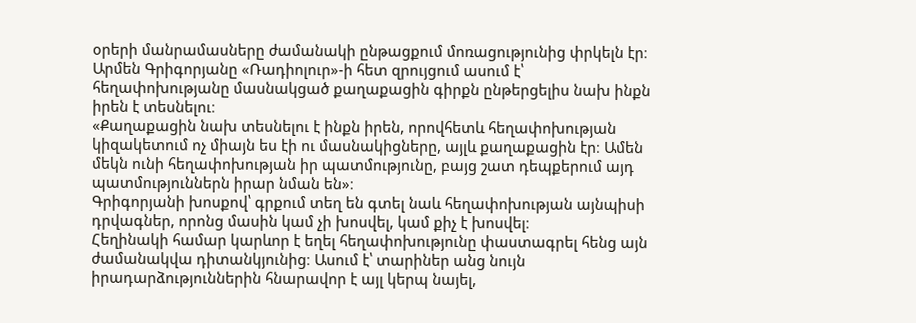օրերի մանրամասները ժամանակի ընթացքում մոռացությունից փրկելն էր։
Արմեն Գրիգորյանը «Ռադիոլուր»-ի հետ զրույցում ասում է՝ հեղափոխությանը մասնակցած քաղաքացին գիրքն ընթերցելիս նախ ինքն իրեն է տեսնելու։
«Քաղաքացին նախ տեսնելու է ինքն իրեն, որովհետև հեղափոխության կիզակետում ոչ միայն ես էի ու մասնակիցները, այլև քաղաքացին էր։ Ամեն մեկն ունի հեղափոխության իր պատմությունը, բայց շատ դեպքերում այդ պատմություններն իրար նման են»։
Գրիգորյանի խոսքով՝ գրքում տեղ են գտել նաև հեղափոխության այնպիսի դրվագներ, որոնց մասին կամ չի խոսվել, կամ քիչ է խոսվել։
Հեղինակի համար կարևոր է եղել հեղափոխությունը փաստագրել հենց այն ժամանակվա դիտանկյունից։ Ասում է՝ տարիներ անց նույն իրադարձություններին հնարավոր է այլ կերպ նայել,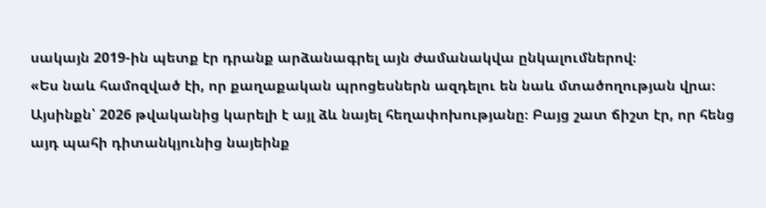սակայն 2019-ին պետք էր դրանք արձանագրել այն ժամանակվա ընկալումներով։
«Ես նաև համոզված էի, որ քաղաքական պրոցեսներն ազդելու են նաև մտածողության վրա։ Այսինքն՝ 2026 թվականից կարելի է այլ ձև նայել հեղափոխությանը։ Բայց շատ ճիշտ էր, որ հենց այդ պահի դիտանկյունից նայեինք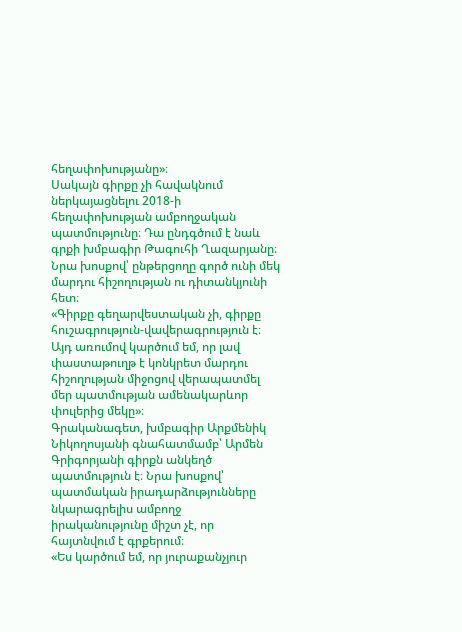հեղափոխությանը»։
Սակայն գիրքը չի հավակնում ներկայացնելու 2018-ի հեղափոխության ամբողջական պատմությունը։ Դա ընդգծում է նաև գրքի խմբագիր Թագուհի Ղազարյանը։ Նրա խոսքով՝ ընթերցողը գործ ունի մեկ մարդու հիշողության ու դիտանկյունի հետ։
«Գիրքը գեղարվեստական չի, գիրքը հուշագրություն-վավերագրություն է։ Այդ առումով կարծում եմ, որ լավ փաստաթուղթ է կոնկրետ մարդու հիշողության միջոցով վերապատմել մեր պատմության ամենակարևոր փուլերից մեկը»։
Գրականագետ, խմբագիր Արքմենիկ Նիկողոսյանի գնահատմամբ՝ Արմեն Գրիգորյանի գիրքն անկեղծ պատմություն է։ Նրա խոսքով՝ պատմական իրադարձությունները նկարագրելիս ամբողջ իրականությունը միշտ չէ, որ հայտնվում է գրքերում։
«Ես կարծում եմ, որ յուրաքանչյուր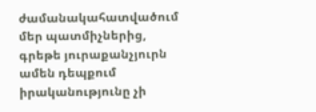ժամանակահատվածում մեր պատմիչներից, գրեթե յուրաքանչյուրն ամեն դեպքում իրականությունը չի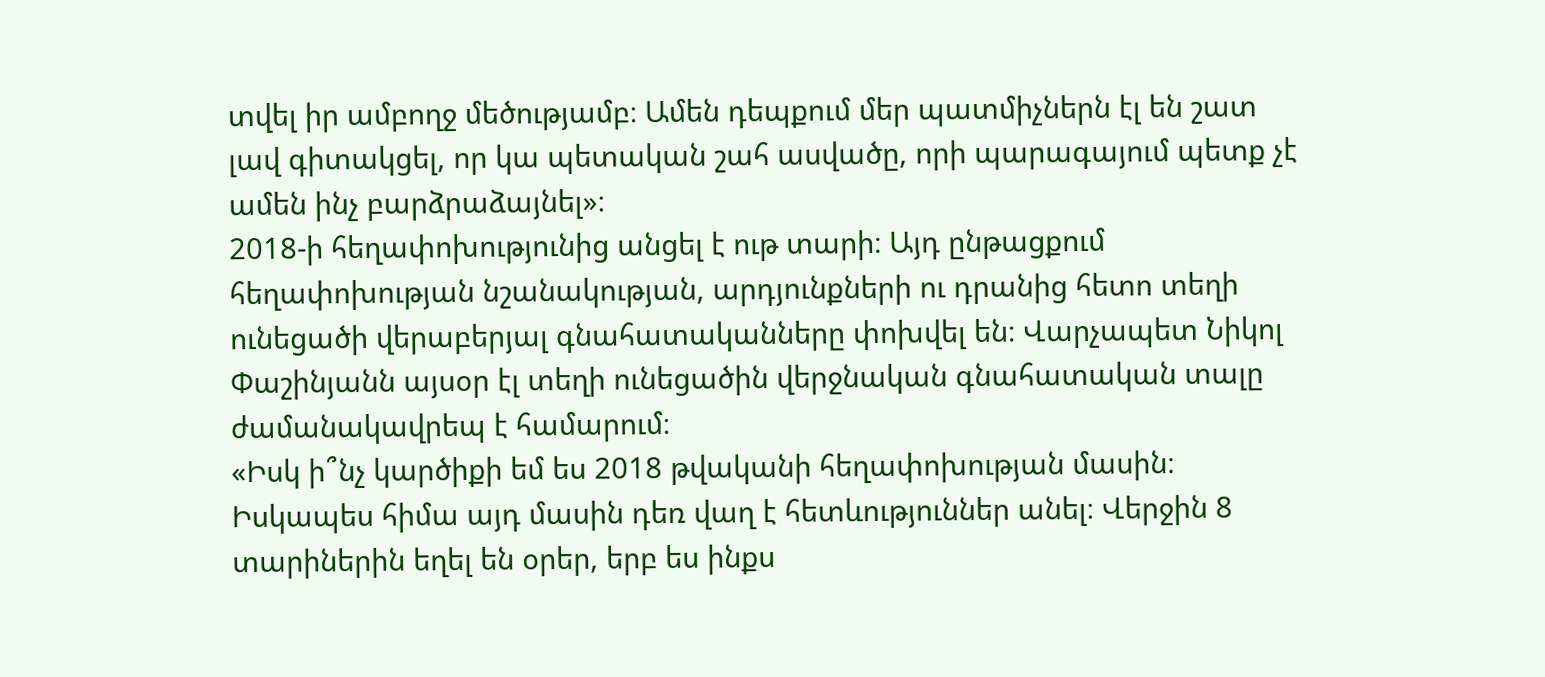տվել իր ամբողջ մեծությամբ։ Ամեն դեպքում մեր պատմիչներն էլ են շատ լավ գիտակցել, որ կա պետական շահ ասվածը, որի պարագայում պետք չէ ամեն ինչ բարձրաձայնել»։
2018-ի հեղափոխությունից անցել է ութ տարի։ Այդ ընթացքում հեղափոխության նշանակության, արդյունքների ու դրանից հետո տեղի ունեցածի վերաբերյալ գնահատականները փոխվել են։ Վարչապետ Նիկոլ Փաշինյանն այսօր էլ տեղի ունեցածին վերջնական գնահատական տալը ժամանակավրեպ է համարում։
«Իսկ ի՞նչ կարծիքի եմ ես 2018 թվականի հեղափոխության մասին։ Իսկապես հիմա այդ մասին դեռ վաղ է հետևություններ անել։ Վերջին 8 տարիներին եղել են օրեր, երբ ես ինքս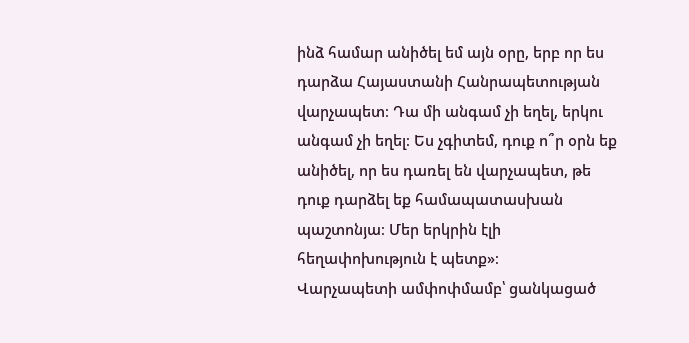ինձ համար անիծել եմ այն օրը, երբ որ ես դարձա Հայաստանի Հանրապետության վարչապետ։ Դա մի անգամ չի եղել, երկու անգամ չի եղել։ Ես չգիտեմ, դուք ո՞ր օրն եք անիծել, որ ես դառել են վարչապետ, թե դուք դարձել եք համապատասխան պաշտոնյա։ Մեր երկրին էլի հեղափոխություն է պետք»։
Վարչապետի ամփոփմամբ՝ ցանկացած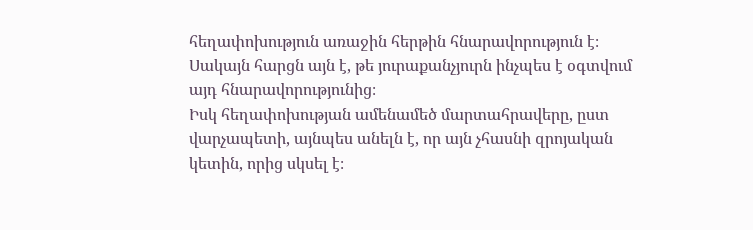հեղափոխություն առաջին հերթին հնարավորություն է։ Սակայն հարցն այն է, թե յուրաքանչյուրն ինչպես է օգտվում այդ հնարավորությունից։
Իսկ հեղափոխության ամենամեծ մարտահրավերը, ըստ վարչապետի, այնպես անելն է, որ այն չհասնի զրոյական կետին, որից սկսել է։